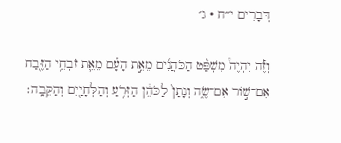דְּבָרִים י״ח · ג׳

וְזֶ֡ה יִהְיֶה֩ מִשְׁפַּ֨ט הַכֹּהֲנִ֜ים מֵאֵ֣ת הָעָ֗ם מֵאֵ֛ת זֹבְחֵ֥י הַזֶּ֖בַח אִם־שׁ֣וֹר אִם־שֶׂ֑ה וְנָתַן֙ לַכֹּהֵ֔ן הַזְּרֹ֥עַ וְהַלְּחָיַ֖יִם וְהַקֵּבָֽה׃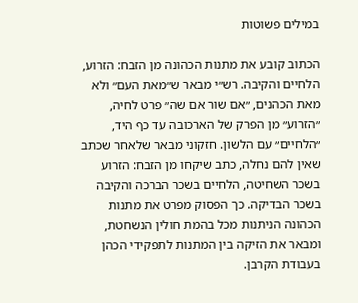במילים פשוטות

הכתוב קובע את מתנות הכהונה מן הזבח: הזרוע, הלחיים והקיבה. רש״י מבאר ש״מאת העם״ ולא מאת הכהנים, ״אם שור אם שה״ פרט לחיה, ״הזרוע״ מן הפרק של הארכובה עד כף היד, ״הלחיים״ עם הלשון. חזקוני מבאר שלאחר שכתב שאין להם נחלה, כתב שיקחו מן הזבח: הזרוע בשכר השחיטה, הלחיים בשכר הברכה והקיבה בשכר הבדיקה. כך הפסוק מפרט את מתנות הכהונה הניתנות מכל בהמת חולין הנשחטת, ומבאר את הזיקה בין המתנות לתפקידי הכהן בעבודת הקרבן.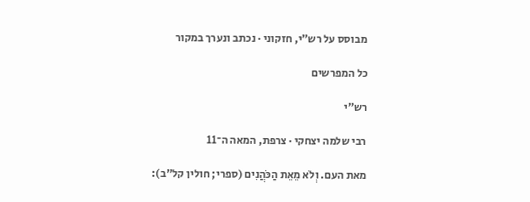מבוסס על רש״י, חזקוני · נכתב ונערך במקור

כל המפרשים

רש״י

רבי שלמה יצחקי · צרפת, המאה ה־11

מאת העם. וְלֹא מֵאֵת הַכֹּהֲנִים (ספרי; חולין קל"ב):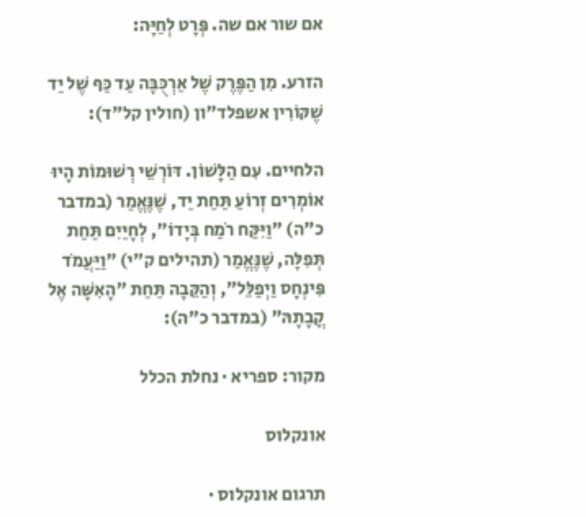אם שור אם שה. פְּרָט לְחַיָּה:

הזרע. מִן הַפֶּרֶק שֶׁל אַרְכֻּבָּה עַד כַּף שֶׁל יַד שֶׁקּוֹרִין אשפלד"ון (חולין קל"ד):

הלחיים. עִם הַלָּשׁוֹן. דּוֹרְשֵׁי רְשׁוּמוֹת הָיוּ אוֹמְרִים זְרוֹעַ תַּחַת יַד, שֶׁנֶּאֱמַר (במדבר כ"ה) "וַיִּקַּח רֹמַח בְּיָדוֹ", לְחָיַיִם תַּחַת תְּפִלָּה, שֶׁנֶּאֱמַר (תהילים ק"י) "וַיַּעֲמֹד פִּינְחָס וַיְפַלֵּל", וְהַקֵּבָה תַּחַת "הָאִשָּׁה אֶל קֳבָתָהּ" (במדבר כ"ה):

מקור: ספריא · נחלת הכלל

אונקלוס

תרגום אונקלוס ·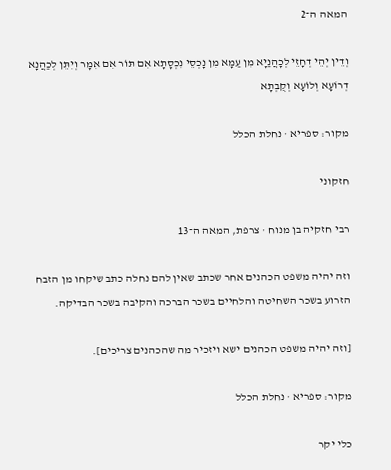המאה ה־2

וְדֵין יְהֵי דְחָזֵי לְכָהֲנַיָא מִן עַמָא מִן נָכְסֵי נִכְסָתָא אִם תּוֹר אִם אִמָר וְיִתֵּן לְכַהֲנָא דְרוֹעָא וְלוֹעָא וְקֻבְתָא

מקור: ספריא · נחלת הכלל

חזקוני

רבי חזקיה בן מנוח · צרפת, המאה ה־13

וזה יהיה משפט הכהנים אחר שכתב שאין להם נחלה כתב שיקחו מן הזבח הזרוע בשכר השחיטה והלחיים בשכר הברכה והקיבה בשכר הבדיקה.

[וזה יהיה משפט הכהנים ישא ויזכיר מה שהכהנים צריכים].

מקור: ספריא · נחלת הכלל

כלי יקר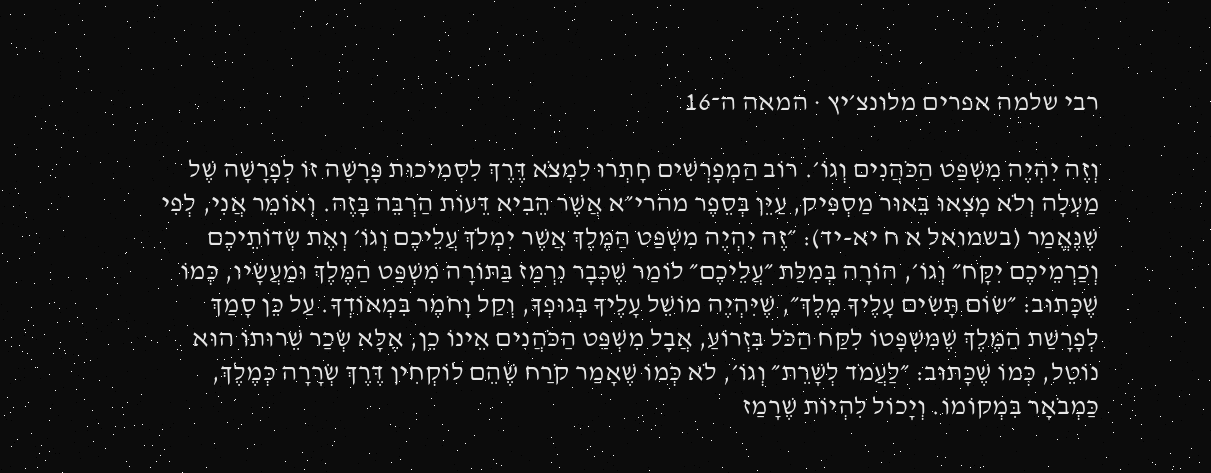רבי שלמה אפרים מלונצ׳יץ · המאה ה־16

וְזֶה יִהְיֶה מִשְׁפַּט הַכֹּהֲנִים וְגוֹ׳. רוֹב הַמְפָרְשִׁים חָתְרוּ לִמְצֹא דֶּרֶךְ לִסְמִיכוּת פָּרָשָׁה זוֹ לְפָרָשָׁה שֶׁל מַעְלָה וְלֹא מָצְאוּ בֵּאוּר מַסְפִּיק, עַיֵּן בְּסֵפֶר מהרי״א אֲשֶׁר הֵבִיא דֵּעוֹת הַרְבֵּה בָּזֶה. וְאוֹמֵר אֲנִי, לְפִי שֶׁנֶּאֱמַר (בשמואל א ח יא-יד): ״זֶה יִהְיֶה מִשְׁפַּט הַמֶּלֶךְ אֲשֶׁר יִמְלֹךְ עֲלֵיכֶם וְגוֹ׳ וְאֶת שְׂדוֹתֵיכֶם וְכַרְמֵיכֶם יִקָּח״ וְגוֹ׳, הוֹרָה בְּמִלַּת ״עֲלֵיכֶם״ לוֹמַר שֶׁכְּבָר נִרְמַז בַּתּוֹרָה מִשְׁפַּט הַמֶּלֶךְ וּמַעֲשָׂיו, כְּמוֹ שֶׁכָּתוּב: ״שׂוֹם תָּשִׂים עָלֶיךָ מֶלֶךְ״, שֶׁיִּהְיֶה מוֹשֵׁל עָלֶיךָ בְּגוּפְךָ, וְקַל וָחֹמֶר בִּמְאוֹדְךָ. עַל כֵּן סָמַךְ לְפָרָשַׁת הַמֶּלֶךְ שֶׁמִּשְׁפָּטוֹ לִקַּח הַכֹּל בִּזְרוֹעַ, אֲבָל מִשְׁפַּט הַכֹּהֲנִים אֵינוֹ כֵן, אֶלָּא שְׂכַר שֵׁרוּתוֹ הוּא נוֹטֵל, כְּמוֹ שֶׁכָּתוּב: ״לַעֲמֹד לְשָׁרֵת״ וְגוֹ׳, לֹא כְּמוֹ שֶׁאָמַר קֹרַח שֶׁהֵם לוֹקְחִין דֶּרֶךְ שְׂרָרָה כְּמֶלֶךְ, כַּמְבֹאָר בִּמְקוֹמוֹ. וְיָכוֹל לִהְיוֹת שֶׁרָמַז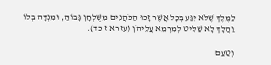לַמֶּלֶךְ שֶׁלֹּא יִגַּע בְּכָל אֲשֶׁר זָכוּ הַכֹּהֲנִים מִשֻּׁלְחָן גָּבוֹהַּ, וּמִנְדָּה בְלוֹ וַהֲלָךְ לָא שַׁלִּיט לְמִרְמֵא עֲלֵיהֹן (עזרא ז כד).

וְטַעַם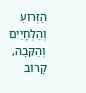הַזְּרוֹעַ וְהַלְּחָיַיִם וְהַקֵּבָה, קָרוֹב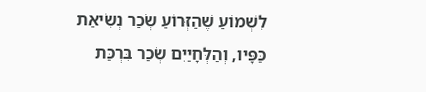לִשְׁמוֹעַ שֶׁהַזְּרוֹעַ שְׂכַר נְשִׂיאַת כַּפָּיו, וְהַלְּחָיַיִם שְׂכַר בִּרְכַּת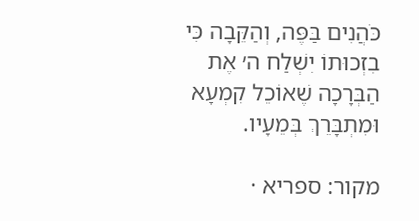כֹּהֲנִים בַּפֶּה, וְהַקֵּבָה כִּי בִזְכוּתוֹ יִשְׁלַח ה׳ אֶת הַבְּרָכָה שֶׁאוֹכֵל קִמְעָא וּמִתְבָּרֵךְ בְּמֵעָיו.

מקור: ספריא ·